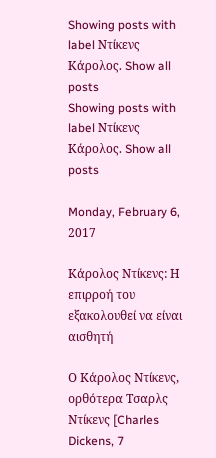Showing posts with label Ντίκενς Κάρολος. Show all posts
Showing posts with label Ντίκενς Κάρολος. Show all posts

Monday, February 6, 2017

Κάρολος Ντίκενς: Η επιρροή του εξακολουθεί να είναι αισθητή

Ο Κάρολος Ντίκενς, ορθότερα Τσαρλς Ντίκενς [Charles Dickens, 7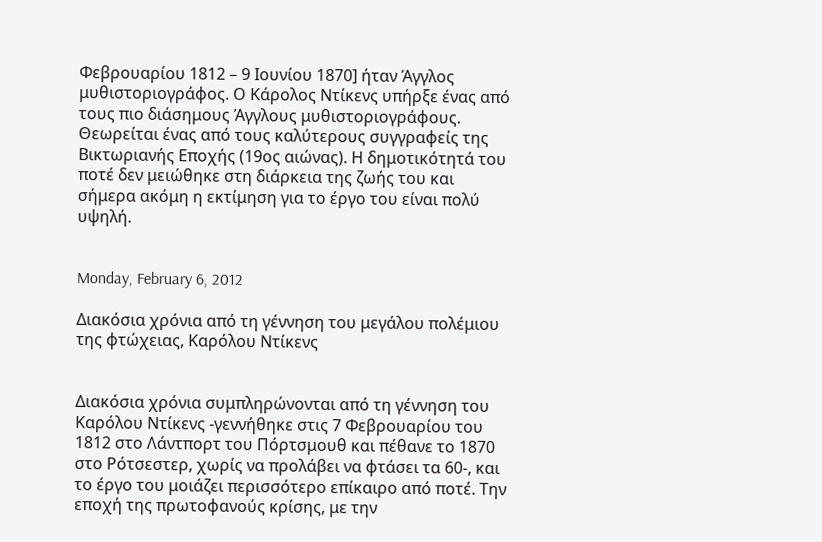Φεβρουαρίου 1812 – 9 Ιουνίου 1870] ήταν Άγγλος μυθιστοριογράφος. Ο Κάρολος Ντίκενς υπήρξε ένας από τους πιο διάσημους Άγγλους μυθιστοριογράφους. Θεωρείται ένας από τους καλύτερους συγγραφείς της Βικτωριανής Εποχής (19ος αιώνας). Η δημοτικότητά του ποτέ δεν μειώθηκε στη διάρκεια της ζωής του και σήμερα ακόμη η εκτίμηση για το έργο του είναι πολύ υψηλή.


Monday, February 6, 2012

Διακόσια χρόνια από τη γέννηση του μεγάλου πολέμιου της φτώχειας, Καρόλου Ντίκενς


Διακόσια χρόνια συμπληρώνονται από τη γέννηση του Καρόλου Ντίκενς -γεννήθηκε στις 7 Φεβρουαρίου του 1812 στο Λάντπορτ του Πόρτσμουθ και πέθανε το 1870 στο Ρότσεστερ, χωρίς να προλάβει να φτάσει τα 60-, και το έργο του μοιάζει περισσότερο επίκαιρο από ποτέ. Την εποχή της πρωτοφανούς κρίσης, με την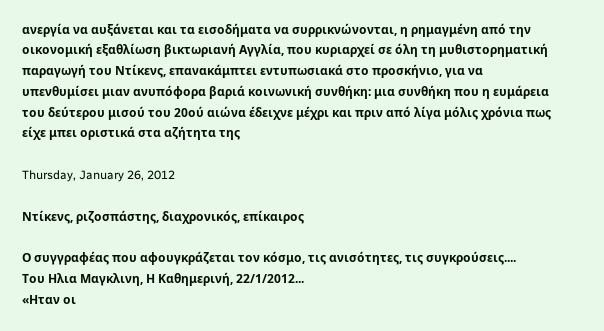ανεργία να αυξάνεται και τα εισοδήματα να συρρικνώνονται, η ρημαγμένη από την οικονομική εξαθλίωση βικτωριανή Αγγλία, που κυριαρχεί σε όλη τη μυθιστορηματική παραγωγή του Ντίκενς, επανακάμπτει εντυπωσιακά στο προσκήνιο, για να υπενθυμίσει μιαν ανυπόφορα βαριά κοινωνική συνθήκη: μια συνθήκη που η ευμάρεια του δεύτερου μισού του 20ού αιώνα έδειχνε μέχρι και πριν από λίγα μόλις χρόνια πως είχε μπει οριστικά στα αζήτητα της

Thursday, January 26, 2012

Ντίκενς, ριζοσπάστης, διαχρονικός, επίκαιρος

Ο συγγραφέας που αφουγκράζεται τον κόσμο, τις ανισότητες, τις συγκρούσεις....
Του Ηλια Mαγκλινη, Η Καθημερινή, 22/1/2012...
«Ηταν οι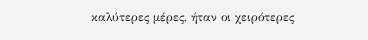καλύτερες μέρες, ήταν οι χειρότερες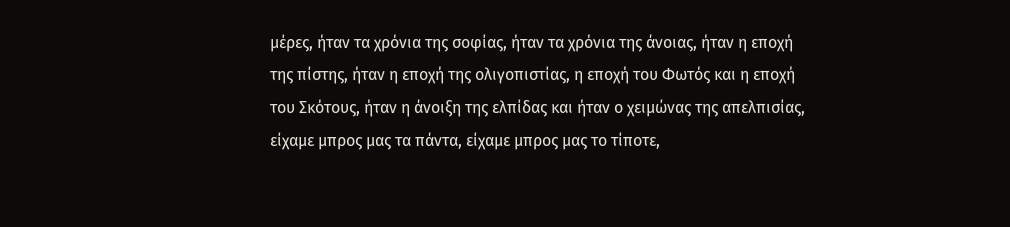μέρες, ήταν τα χρόνια της σοφίας, ήταν τα χρόνια της άνοιας, ήταν η εποχή της πίστης, ήταν η εποχή της ολιγοπιστίας, η εποχή του Φωτός και η εποχή του Σκότους, ήταν η άνοιξη της ελπίδας και ήταν ο χειμώνας της απελπισίας, είχαμε μπρος μας τα πάντα, είχαμε μπρος μας το τίποτε,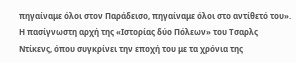πηγαίναμε όλοι στον Παράδεισο, πηγαίναμε όλοι στο αντίθετό του». Η πασίγνωστη αρχή της «Ιστορίας δύο Πόλεων» του Τσαρλς Ντίκενς, όπου συγκρίνει την εποχή του με τα χρόνια της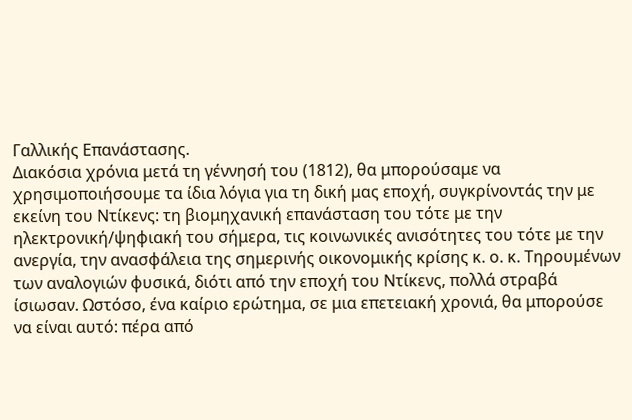Γαλλικής Επανάστασης.
Διακόσια χρόνια μετά τη γέννησή του (1812), θα μπορούσαμε να χρησιμοποιήσουμε τα ίδια λόγια για τη δική μας εποχή, συγκρίνοντάς την με εκείνη του Ντίκενς: τη βιομηχανική επανάσταση του τότε με την ηλεκτρονική/ψηφιακή του σήμερα, τις κοινωνικές ανισότητες του τότε με την ανεργία, την ανασφάλεια της σημερινής οικονομικής κρίσης κ. ο. κ. Τηρουμένων των αναλογιών φυσικά, διότι από την εποχή του Ντίκενς, πολλά στραβά ίσιωσαν. Ωστόσο, ένα καίριο ερώτημα, σε μια επετειακή χρονιά, θα μπορούσε να είναι αυτό: πέρα από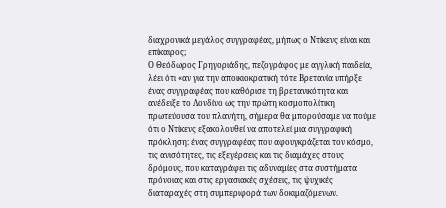διαχρονικά μεγάλος συγγραφέας, μήπως ο Ντίκενς είναι και επίκαιρος;
Ο Θεόδωρος Γρηγοριάδης, πεζογράφος με αγγλική παιδεία, λέει ότι «αν για την αποικιοκρατική τότε Βρετανία υπήρξε ένας συγγραφέας που καθόρισε τη βρετανικότητα και ανέδειξε το Λονδίνο ως την πρώτη κοσμοπολίτικη πρωτεύουσα του πλανήτη, σήμερα θα μπορούσαμε να πούμε ότι ο Ντίκενς εξακολουθεί να αποτελεί μια συγγραφική πρόκληση: ένας συγγραφέας που αφουγκράζεται τον κόσμο, τις ανισότητες, τις εξεγέρσεις και τις διαμάχες στους δρόμους, που καταγράφει τις αδυναμίες στα συστήματα πρόνοιας και στις εργασιακές σχέσεις, τις ψυχικές διαταραχές στη συμπεριφορά των δοκιμαζόμενων.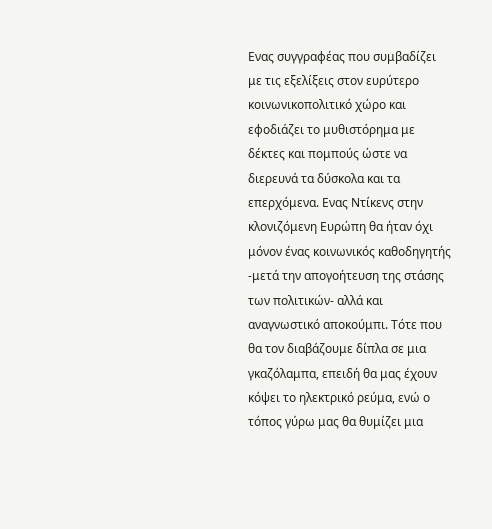Eνας συγγραφέας που συμβαδίζει με τις εξελίξεις στον ευρύτερο κοινωνικοπολιτικό χώρο και εφοδιάζει το μυθιστόρημα με δέκτες και πομπούς ώστε να διερευνά τα δύσκολα και τα επερχόμενα. Eνας Ντίκενς στην κλονιζόμενη Ευρώπη θα ήταν όχι μόνον ένας κοινωνικός καθοδηγητής -μετά την απογοήτευση της στάσης των πολιτικών- αλλά και αναγνωστικό αποκούμπι. Τότε που θα τον διαβάζουμε δίπλα σε μια γκαζόλαμπα, επειδή θα μας έχουν κόψει το ηλεκτρικό ρεύμα, ενώ ο τόπος γύρω μας θα θυμίζει μια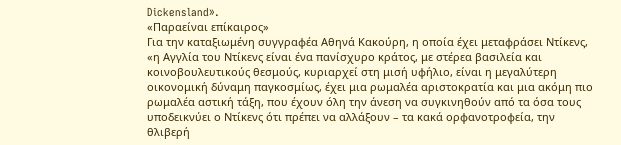Dickensland».
«Παραείναι επίκαιρος»
Για την καταξιωμένη συγγραφέα Αθηνά Κακούρη, η οποία έχει μεταφράσει Ντίκενς, «η Αγγλία του Ντίκενς είναι ένα πανίσχυρο κράτος, με στέρεα βασιλεία και κοινοβουλευτικούς θεσμούς, κυριαρχεί στη μισή υφήλιο, είναι η μεγαλύτερη οικονομική δύναμη παγκοσμίως, έχει μια ρωμαλέα αριστοκρατία και μια ακόμη πιο ρωμαλέα αστική τάξη, που έχουν όλη την άνεση να συγκινηθούν από τα όσα τους υποδεικνύει ο Ντίκενς ότι πρέπει να αλλάξουν – τα κακά ορφανοτροφεία, την θλιβερή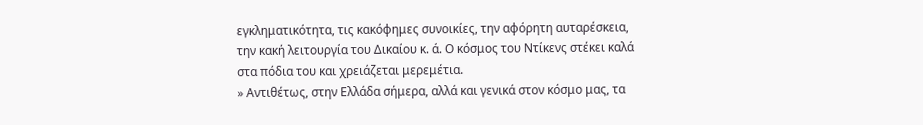εγκληματικότητα, τις κακόφημες συνοικίες, την αφόρητη αυταρέσκεια, την κακή λειτουργία του Δικαίου κ. ά. Ο κόσμος του Ντίκενς στέκει καλά στα πόδια του και χρειάζεται μερεμέτια.
» Αντιθέτως, στην Ελλάδα σήμερα, αλλά και γενικά στον κόσμο μας, τα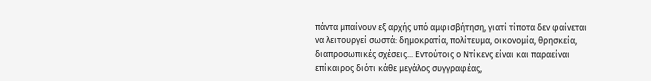πάντα μπαίνουν εξ αρχής υπό αμφισβήτηση, γιατί τίποτα δεν φαίνεται να λειτουργεί σωστά: δημοκρατία, πολίτευμα, οικονομία, θρησκεία, διαπροσωπικές σχέσεις... Εντούτοις ο Ντίκενς είναι και παραείναι επίκαιρος διότι κάθε μεγάλος συγγραφέας,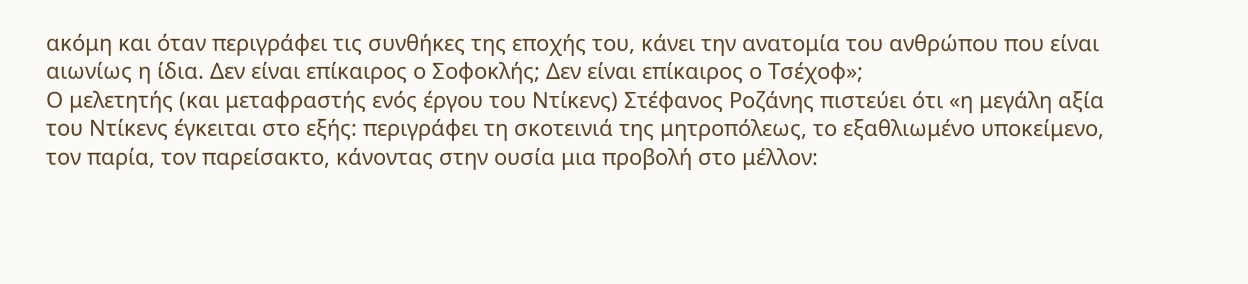ακόμη και όταν περιγράφει τις συνθήκες της εποχής του, κάνει την ανατομία του ανθρώπου που είναι αιωνίως η ίδια. Δεν είναι επίκαιρος ο Σοφοκλής; Δεν είναι επίκαιρος ο Τσέχοφ»;
Ο μελετητής (και μεταφραστής ενός έργου του Ντίκενς) Στέφανος Ροζάνης πιστεύει ότι «η μεγάλη αξία του Ντίκενς έγκειται στο εξής: περιγράφει τη σκοτεινιά της μητροπόλεως, το εξαθλιωμένο υποκείμενο, τον παρία, τον παρείσακτο, κάνοντας στην ουσία μια προβολή στο μέλλον: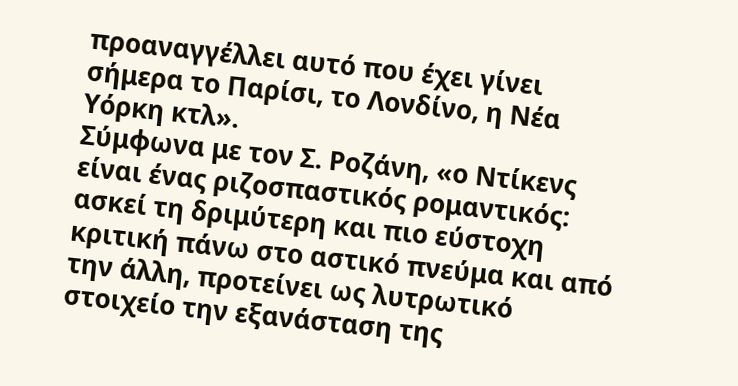προαναγγέλλει αυτό που έχει γίνει σήμερα το Παρίσι, το Λονδίνο, η Νέα Υόρκη κτλ».
Σύμφωνα με τον Σ. Ροζάνη, «ο Ντίκενς είναι ένας ριζοσπαστικός ρομαντικός: ασκεί τη δριμύτερη και πιο εύστοχη κριτική πάνω στο αστικό πνεύμα και από την άλλη, προτείνει ως λυτρωτικό στοιχείο την εξανάσταση της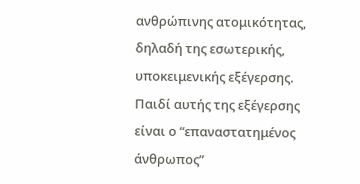ανθρώπινης ατομικότητας, δηλαδή της εσωτερικής, υποκειμενικής εξέγερσης. Παιδί αυτής της εξέγερσης είναι ο “επαναστατημένος άνθρωπος”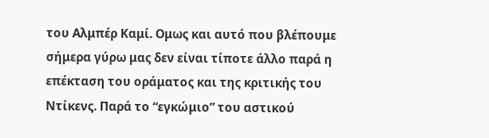του Αλμπέρ Καμί. Ομως και αυτό που βλέπουμε σήμερα γύρω μας δεν είναι τίποτε άλλο παρά η επέκταση του οράματος και της κριτικής του Ντίκενς. Παρά το “εγκώμιο” του αστικού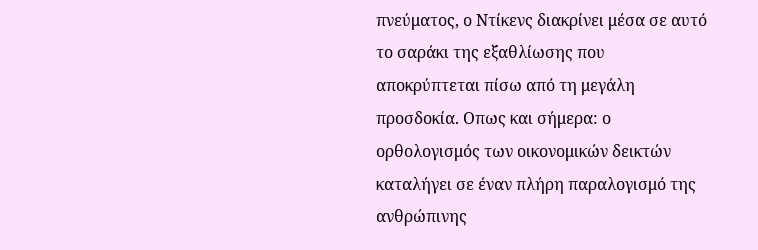πνεύματος, ο Ντίκενς διακρίνει μέσα σε αυτό το σαράκι της εξαθλίωσης που αποκρύπτεται πίσω από τη μεγάλη προσδοκία. Οπως και σήμερα: ο ορθολογισμός των οικονομικών δεικτών καταλήγει σε έναν πλήρη παραλογισμό της ανθρώπινης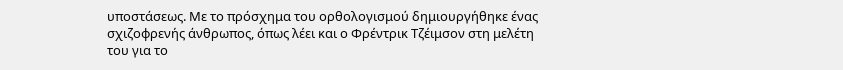υποστάσεως. Με το πρόσχημα του ορθολογισμού δημιουργήθηκε ένας σχιζοφρενής άνθρωπος, όπως λέει και ο Φρέντρικ Τζέιμσον στη μελέτη του για το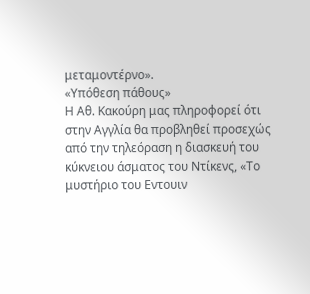μεταμοντέρνο».
«Υπόθεση πάθους»
Η Αθ. Κακούρη μας πληροφορεί ότι στην Αγγλία θα προβληθεί προσεχώς από την τηλεόραση η διασκευή του κύκνειου άσματος του Ντίκενς, «Το μυστήριο του Εντουιν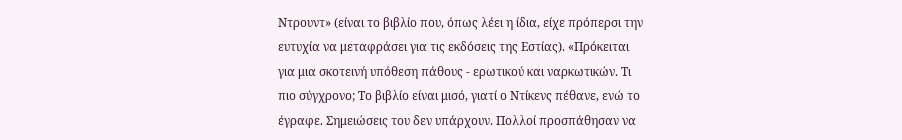Ντρουντ» (είναι το βιβλίο που, όπως λέει η ίδια, είχε πρόπερσι την ευτυχία να μεταφράσει για τις εκδόσεις της Εστίας). «Πρόκειται για μια σκοτεινή υπόθεση πάθους - ερωτικού και ναρκωτικών. Τι πιο σύγχρονο; Το βιβλίο είναι μισό, γιατί ο Ντίκενς πέθανε, ενώ το έγραφε. Σημειώσεις του δεν υπάρχουν. Πολλοί προσπάθησαν να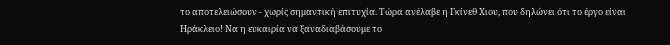το αποτελειώσουν - χωρίς σημαντική επιτυχία. Τώρα ανέλαβε η Γκίνεθ Χιου, που δηλώνει ότι το έργο είναι Ηράκλειο! Να η ευκαιρία να ξαναδιαβάσουμε το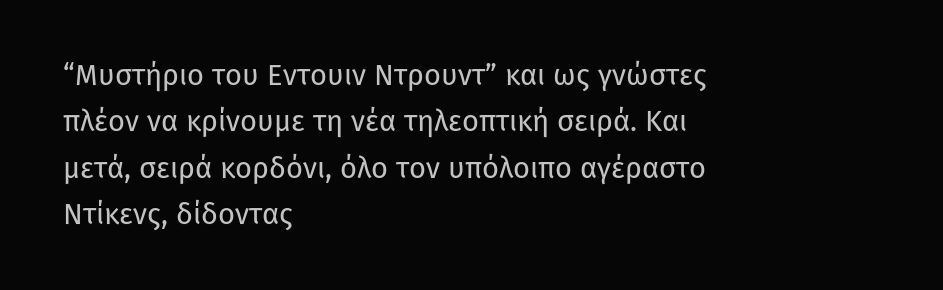“Μυστήριο του Εντουιν Ντρουντ” και ως γνώστες πλέον να κρίνουμε τη νέα τηλεοπτική σειρά. Και μετά, σειρά κορδόνι, όλο τον υπόλοιπο αγέραστο Ντίκενς, δίδοντας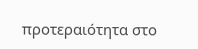προτεραιότητα στο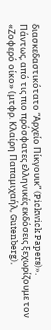διασκεδαστικότατο “Αρχείο Πίκγουικ” (Pickwick Papers)».
Πάντως, από τις πιο πρόσφατες ελληνικές εκδόσεις ξεχωρίζουμε τον «Ζοφερό οίκο» (μτφρ. Κλαίρη Παπαμιχαήλ, Gutenberg),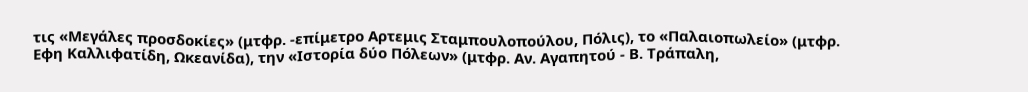τις «Μεγάλες προσδοκίες» (μτφρ. -επίμετρο Αρτεμις Σταμπουλοπούλου, Πόλις), το «Παλαιοπωλείο» (μτφρ. Εφη Καλλιφατίδη, Ωκεανίδα), την «Ιστορία δύο Πόλεων» (μτφρ. Αν. Αγαπητού - Β. Τράπαλη,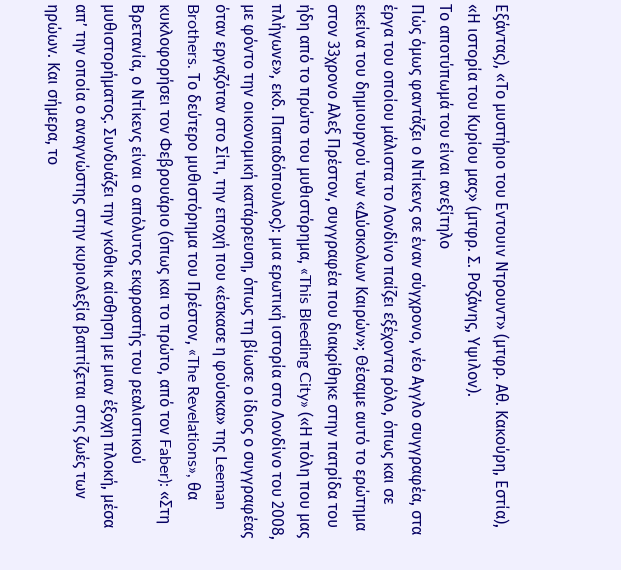Εξάντας), «Το μυστήριο του Εντουιν Ντρουντ» (μτφρ. Αθ. Κακούρη, Εστία), «Η ιστορία του Κυρίου μας» (μτφρ. Σ. Ροζάνης, Υψιλον).
Το αποτύπωμά του είναι ανεξίτηλο
Πώς όμως φαντάζει ο Ντίκενς σε έναν σύγχρονο, νέο Αγγλο συγγραφέα, στα έργα του οποίου μάλιστα το Λονδίνο παίζει εξέχοντα ρόλο, όπως και σε εκείνα του δημιουργού των «Δύσκολων Καιρών»; Θέσαμε αυτό το ερώτημα στον 33χρονο Αλεξ Πρέστον, συγγραφέα που διακρίθηκε στην πατρίδα του ήδη από το πρώτο του μυθιστόρημα, «This Bleeding City» («Η πόλη που μας πλήγωνε», εκδ. Παπαδόπουλος): μια ερωτική ιστορία στο Λονδίνο του 2008, με φόντο την οικονομική κατάρρευση, όπως τη βίωσε ο ίδιος ο συγγραφέας όταν εργαζόταν στο Σίτι, την εποχή που «έσκασε η φούσκα» της Leeman Brothers. Το δεύτερο μυθιστόρημα του Πρέστον, «The Revelations», θα κυκλοφορήσει τον Φεβρουάριο (όπως και το πρώτο, από τον Faber): «Στη Βρετανία, ο Ντίκενς είναι ο απόλυτος εκφραστής του ρεαλιστικού μυθιστορήματος. Συνδυάζει την γκόθικ αίσθηση με μιαν έξοχη πλοκή, μέσα απ’ την οποία ο αναγνώστης στην κυριολεξία βαπτίζεται στις ζωές των ηρώων. Και σήμερα, το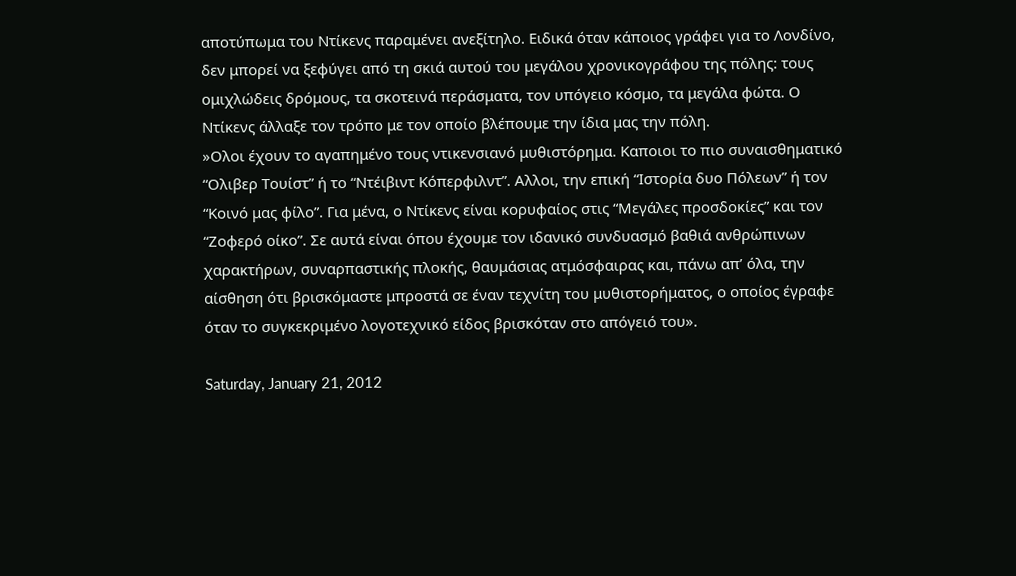αποτύπωμα του Ντίκενς παραμένει ανεξίτηλο. Ειδικά όταν κάποιος γράφει για το Λονδίνο, δεν μπορεί να ξεφύγει από τη σκιά αυτού του μεγάλου χρονικογράφου της πόλης: τους ομιχλώδεις δρόμους, τα σκοτεινά περάσματα, τον υπόγειο κόσμο, τα μεγάλα φώτα. Ο Ντίκενς άλλαξε τον τρόπο με τον οποίο βλέπουμε την ίδια μας την πόλη.
»Ολοι έχουν το αγαπημένο τους ντικενσιανό μυθιστόρημα. Καποιοι το πιο συναισθηματικό “Ολιβερ Τουίστ” ή το “Ντέιβιντ Κόπερφιλντ”. Αλλοι, την επική “Ιστορία δυο Πόλεων” ή τον “Κοινό μας φίλο”. Για μένα, ο Ντίκενς είναι κορυφαίος στις “Μεγάλες προσδοκίες” και τον “Ζοφερό οίκο”. Σε αυτά είναι όπου έχουμε τον ιδανικό συνδυασμό βαθιά ανθρώπινων χαρακτήρων, συναρπαστικής πλοκής, θαυμάσιας ατμόσφαιρας και, πάνω απ’ όλα, την αίσθηση ότι βρισκόμαστε μπροστά σε έναν τεχνίτη του μυθιστορήματος, ο οποίος έγραφε όταν το συγκεκριμένο λογοτεχνικό είδος βρισκόταν στο απόγειό του».

Saturday, January 21, 2012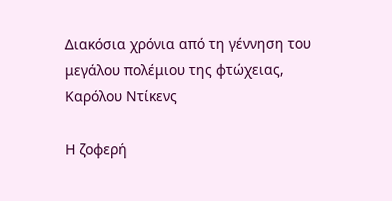Διακόσια χρόνια από τη γέννηση του μεγάλου πολέμιου της φτώχειας, Καρόλου Ντίκενς

Η ζοφερή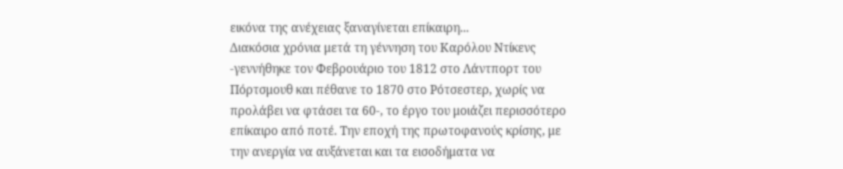εικόνα της ανέχειας ξαναγίνεται επίκαιρη...
Διακόσια χρόνια μετά τη γέννηση του Καρόλου Ντίκενς -γεννήθηκε τον Φεβρουάριο του 1812 στο Λάντπορτ του Πόρτσμουθ και πέθανε το 1870 στο Ρότσεστερ, χωρίς να προλάβει να φτάσει τα 60-, το έργο του μοιάζει περισσότερο επίκαιρο από ποτέ. Την εποχή της πρωτοφανούς κρίσης, με την ανεργία να αυξάνεται και τα εισοδήματα να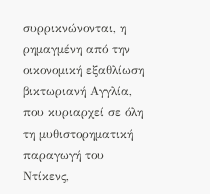συρρικνώνονται, η ρημαγμένη από την οικονομική εξαθλίωση βικτωριανή Αγγλία, που κυριαρχεί σε όλη τη μυθιστορηματική παραγωγή του Ντίκενς,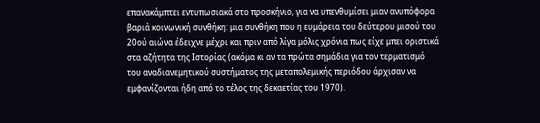επανακάμπτει εντυπωσιακά στο προσκήνιο, για να υπενθυμίσει μιαν ανυπόφορα βαριά κοινωνική συνθήκη: μια συνθήκη που η ευμάρεια του δεύτερου μισού του 20ού αιώνα έδειχνε μέχρι και πριν από λίγα μόλις χρόνια πως είχε μπει οριστικά στα αζήτητα της Ιστορίας (ακόμα κι αν τα πρώτα σημάδια για τον τερματισμό του αναδιανεμητικού συστήματος της μεταπολεμικής περιόδου άρχισαν να εμφανίζονται ήδη από το τέλος της δεκαετίας του 1970).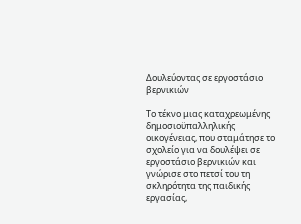Δουλεύοντας σε εργοστάσιο βερνικιών

Το τέκνο μιας καταχρεωμένης δημοσιοϋπαλληλικής οικογένειας, που σταμάτησε το σχολείο για να δουλέψει σε εργοστάσιο βερνικιών και γνώρισε στο πετσί του τη σκληρότητα της παιδικής εργασίας,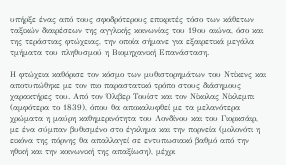υπήρξε ένας από τους σφοδρότερους επικριτές τόσο των κάθετων ταξικών διαιρέσεων της αγγλικής κοινωνίας του 19ου αιώνα, όσο και της τεράστιας φτώχειας, την οποία σήμανε για εξαιρετικά μεγάλα τμήματα του πληθυσμού η Βιομηχανική Επανάσταση.

Η φτώχεια καθόρισε τον κόσμο των μυθιστορημάτων του Ντίκενς και αποτυπώθηκε με τον πιο παραστατικό τρόπο στους διάσημους χαρακτήρες του. Από τον Όλιβερ Τουίστ και τον Νίκολας Νίκλεμπι (αμφότερα το 1839), όπου θα αποκαλυφθεί με τα μελανότερα χρώματα η μαύρη καθημερινότητα του Λονδίνου και του Γιορκσάιρ, με ένα σύμπαν βυθισμένο στο έγκλημα και την πορνεία (μολονότι η εικόνα της πόρνης θα απαλλαγεί σε εντυπωσιακό βαθμό από την ηθική και την κοινωνική της απαξίωση), μέχρι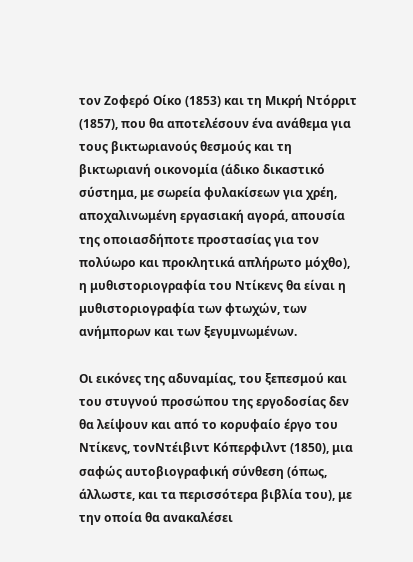τον Ζοφερό Οίκο (1853) και τη Μικρή Ντόρριτ (1857), που θα αποτελέσουν ένα ανάθεμα για τους βικτωριανούς θεσμούς και τη βικτωριανή οικονομία (άδικο δικαστικό σύστημα, με σωρεία φυλακίσεων για χρέη, αποχαλινωμένη εργασιακή αγορά, απουσία της οποιασδήποτε προστασίας για τον πολύωρο και προκλητικά απλήρωτο μόχθο), η μυθιστοριογραφία του Ντίκενς θα είναι η μυθιστοριογραφία των φτωχών, των ανήμπορων και των ξεγυμνωμένων.

Οι εικόνες της αδυναμίας, του ξεπεσμού και του στυγνού προσώπου της εργοδοσίας δεν θα λείψουν και από το κορυφαίο έργο του Ντίκενς, τονΝτέιβιντ Κόπερφιλντ (1850), μια σαφώς αυτοβιογραφική σύνθεση (όπως, άλλωστε, και τα περισσότερα βιβλία του), με την οποία θα ανακαλέσει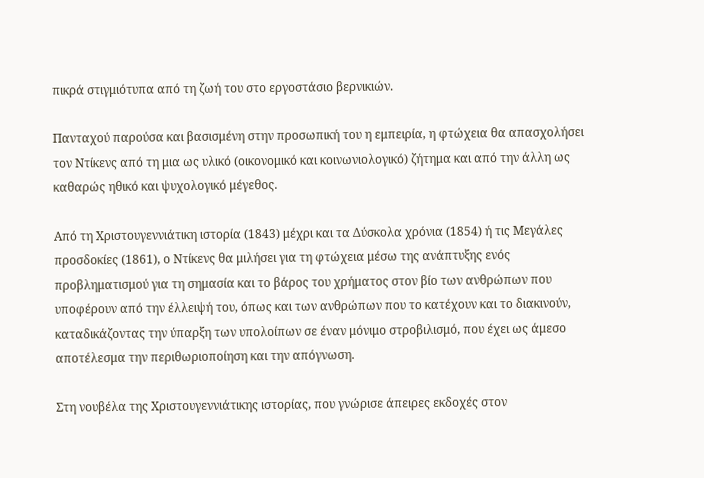πικρά στιγμιότυπα από τη ζωή του στο εργοστάσιο βερνικιών.

Πανταχού παρούσα και βασισμένη στην προσωπική του η εμπειρία, η φτώχεια θα απασχολήσει τον Ντίκενς από τη μια ως υλικό (οικονομικό και κοινωνιολογικό) ζήτημα και από την άλλη ως καθαρώς ηθικό και ψυχολογικό μέγεθος.

Από τη Χριστουγεννιάτικη ιστορία (1843) μέχρι και τα Δύσκολα χρόνια (1854) ή τις Μεγάλες προσδοκίες (1861), ο Ντίκενς θα μιλήσει για τη φτώχεια μέσω της ανάπτυξης ενός προβληματισμού για τη σημασία και το βάρος του χρήματος στον βίο των ανθρώπων που υποφέρουν από την έλλειψή του, όπως και των ανθρώπων που το κατέχουν και το διακινούν, καταδικάζοντας την ύπαρξη των υπολοίπων σε έναν μόνιμο στροβιλισμό, που έχει ως άμεσο αποτέλεσμα την περιθωριοποίηση και την απόγνωση.

Στη νουβέλα της Χριστουγεννιάτικης ιστορίας, που γνώρισε άπειρες εκδοχές στον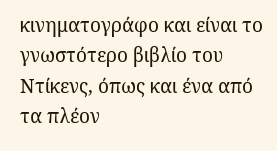κινηματογράφο και είναι το γνωστότερο βιβλίο του Ντίκενς, όπως και ένα από τα πλέον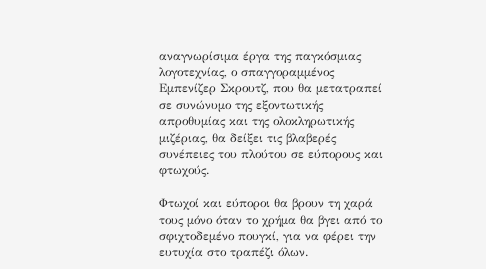αναγνωρίσιμα έργα της παγκόσμιας λογοτεχνίας, ο σπαγγοραμμένος Εμπενίζερ Σκρουτζ, που θα μετατραπεί σε συνώνυμο της εξοντωτικής απροθυμίας και της ολοκληρωτικής μιζέριας, θα δείξει τις βλαβερές συνέπειες του πλούτου σε εύπορους και φτωχούς.

Φτωχοί και εύποροι θα βρουν τη χαρά τους μόνο όταν το χρήμα θα βγει από το σφιχτοδεμένο πουγκί, για να φέρει την ευτυχία στο τραπέζι όλων.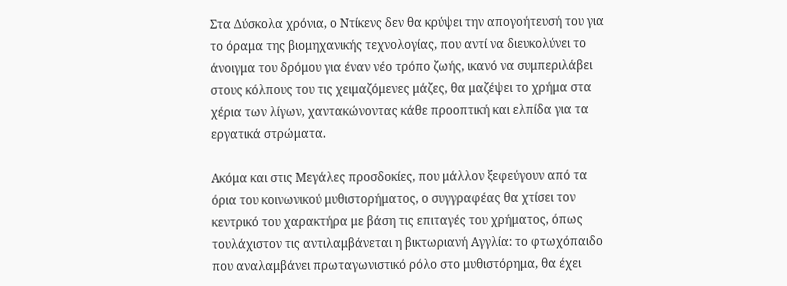Στα Δύσκολα χρόνια, ο Ντίκενς δεν θα κρύψει την απογοήτευσή του για το όραμα της βιομηχανικής τεχνολογίας, που αντί να διευκολύνει το άνοιγμα του δρόμου για έναν νέο τρόπο ζωής, ικανό να συμπεριλάβει στους κόλπους του τις χειμαζόμενες μάζες, θα μαζέψει το χρήμα στα χέρια των λίγων, χαντακώνοντας κάθε προοπτική και ελπίδα για τα εργατικά στρώματα.

Ακόμα και στις Μεγάλες προσδοκίες, που μάλλον ξεφεύγουν από τα όρια του κοινωνικού μυθιστορήματος, ο συγγραφέας θα χτίσει τον κεντρικό του χαρακτήρα με βάση τις επιταγές του χρήματος, όπως τουλάχιστον τις αντιλαμβάνεται η βικτωριανή Αγγλία: το φτωχόπαιδο που αναλαμβάνει πρωταγωνιστικό ρόλο στο μυθιστόρημα, θα έχει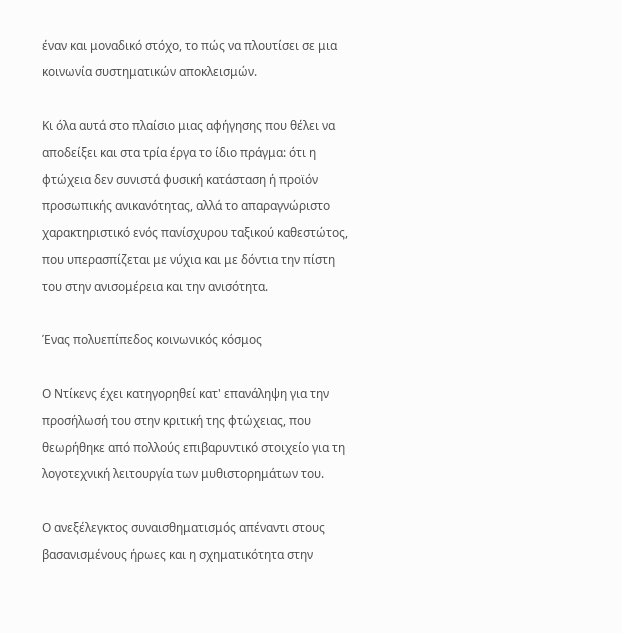έναν και μοναδικό στόχο, το πώς να πλουτίσει σε μια κοινωνία συστηματικών αποκλεισμών.

Κι όλα αυτά στο πλαίσιο μιας αφήγησης που θέλει να αποδείξει και στα τρία έργα το ίδιο πράγμα: ότι η φτώχεια δεν συνιστά φυσική κατάσταση ή προϊόν προσωπικής ανικανότητας, αλλά το απαραγνώριστο χαρακτηριστικό ενός πανίσχυρου ταξικού καθεστώτος, που υπερασπίζεται με νύχια και με δόντια την πίστη του στην ανισομέρεια και την ανισότητα.

Ένας πολυεπίπεδος κοινωνικός κόσμος

Ο Ντίκενς έχει κατηγορηθεί κατ' επανάληψη για την προσήλωσή του στην κριτική της φτώχειας, που θεωρήθηκε από πολλούς επιβαρυντικό στοιχείο για τη λογοτεχνική λειτουργία των μυθιστορημάτων του.

Ο ανεξέλεγκτος συναισθηματισμός απέναντι στους βασανισμένους ήρωες και η σχηματικότητα στην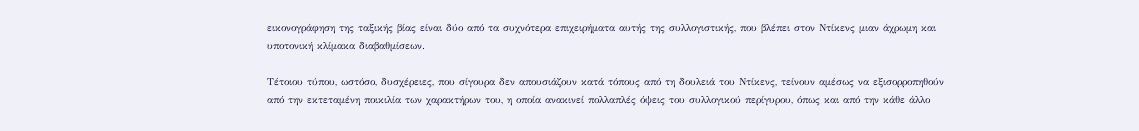εικονογράφηση της ταξικής βίας είναι δύο από τα συχνότερα επιχειρήματα αυτής της συλλογιστικής, που βλέπει στον Ντίκενς μιαν άχρωμη και υποτονική κλίμακα διαβαθμίσεων.

Τέτοιου τύπου, ωστόσο, δυσχέρειες, που σίγουρα δεν απουσιάζουν κατά τόπους από τη δουλειά του Ντίκενς, τείνουν αμέσως να εξισορροπηθούν από την εκτεταμένη ποικιλία των χαρακτήρων του, η οποία ανακινεί πολλαπλές όψεις του συλλογικού περίγυρου, όπως και από την κάθε άλλο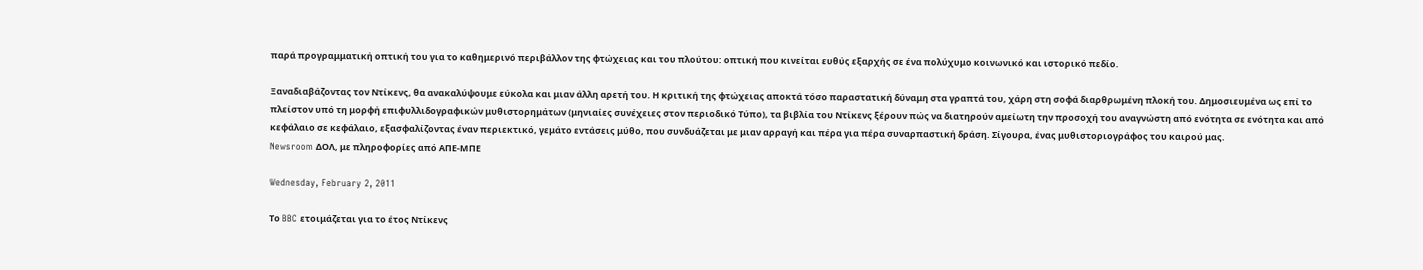παρά προγραμματική οπτική του για το καθημερινό περιβάλλον της φτώχειας και του πλούτου: οπτική που κινείται ευθύς εξαρχής σε ένα πολύχυμο κοινωνικό και ιστορικό πεδίο.

Ξαναδιαβάζοντας τον Ντίκενς, θα ανακαλύψουμε εύκολα και μιαν άλλη αρετή του. Η κριτική της φτώχειας αποκτά τόσο παραστατική δύναμη στα γραπτά του, χάρη στη σοφά διαρθρωμένη πλοκή του. Δημοσιευμένα ως επί το πλείστον υπό τη μορφή επιφυλλιδογραφικών μυθιστορημάτων (μηνιαίες συνέχειες στον περιοδικό Τύπο), τα βιβλία του Ντίκενς ξέρουν πώς να διατηρούν αμείωτη την προσοχή του αναγνώστη από ενότητα σε ενότητα και από κεφάλαιο σε κεφάλαιο, εξασφαλίζοντας έναν περιεκτικό, γεμάτο εντάσεις μύθο, που συνδυάζεται με μιαν αρραγή και πέρα για πέρα συναρπαστική δράση. Σίγουρα, ένας μυθιστοριογράφος του καιρού μας.
Newsroom ΔΟΛ, με πληροφορίες από ΑΠΕ-ΜΠΕ

Wednesday, February 2, 2011

Το BBC ετοιμάζεται για το έτος Ντίκενς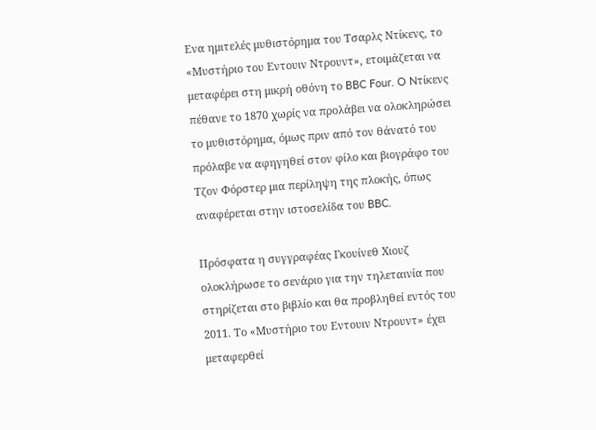Eνα ημιτελές μυθιστόρημα του Τσαρλς Ντίκενς, το «Μυστήριο του Εντουιν Ντρουντ», ετοιμάζεται να μεταφέρει στη μικρή οθόνη το BBC Four. O Nτίκενς πέθανε το 1870 χωρίς να προλάβει να ολοκληρώσει το μυθιστόρημα, όμως πριν από τον θάνατό του πρόλαβε να αφηγηθεί στον φίλο και βιογράφο του Τζον Φόρστερ μια περίληψη της πλοκής, όπως αναφέρεται στην ιστοσελίδα του BBC.

Πρόσφατα η συγγραφέας Γκουίνεθ Χιουζ ολοκλήρωσε το σενάριο για την τηλεταινία που στηρίζεται στο βιβλίο και θα προβληθεί εντός του 2011. Το «Μυστήριο του Εντουιν Ντρουντ» έχει μεταφερθεί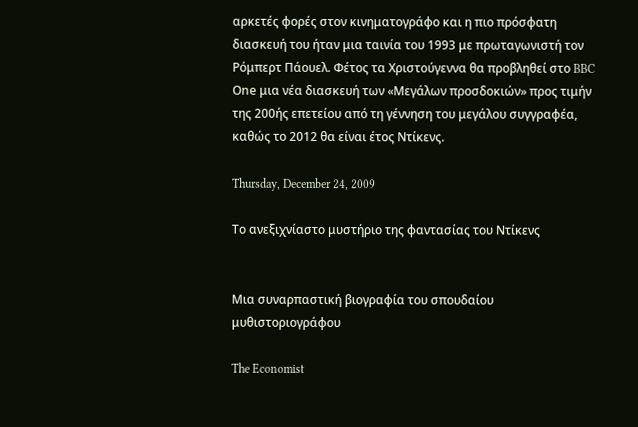αρκετές φορές στον κινηματογράφο και η πιο πρόσφατη διασκευή του ήταν μια ταινία του 1993 με πρωταγωνιστή τον Ρόμπερτ Πάουελ. Φέτος τα Χριστούγεννα θα προβληθεί στο BBC Οne μια νέα διασκευή των «Μεγάλων προσδοκιών» προς τιμήν της 200ής επετείου από τη γέννηση του μεγάλου συγγραφέα, καθώς το 2012 θα είναι έτος Ντίκενς.

Thursday, December 24, 2009

Το ανεξιχνίαστο μυστήριο της φαντασίας του Ντίκενς


Μια συναρπαστική βιογραφία του σπουδαίου μυθιστοριογράφου

The Economist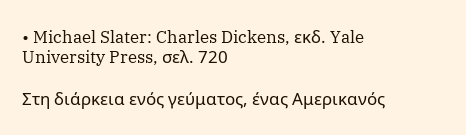• Michael Slater: Charles Dickens, εκδ. Yale University Press, σελ. 720

Στη διάρκεια ενός γεύματος, ένας Αμερικανός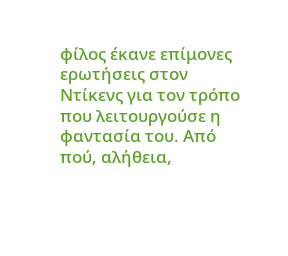φίλος έκανε επίμονες ερωτήσεις στον Ντίκενς για τον τρόπο που λειτουργούσε η φαντασία του. Από πού, αλήθεια,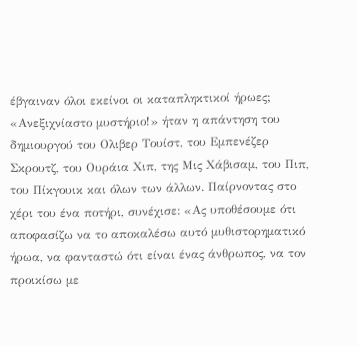έβγαιναν όλοι εκείνοι οι καταπληκτικοί ήρωες; «Ανεξιχνίαστο μυστήριο!» ήταν η απάντηση του δημιουργού του Ολιβερ Τουίστ, του Εμπενέζερ Σκρουτζ, του Ουράια Χιπ, της Μις Χάβισαμ, του Πιπ, του Πίκγουικ και όλων των άλλων. Παίρνοντας στο χέρι του ένα ποτήρι, συνέχισε: «Ας υποθέσουμε ότι αποφασίζω να το αποκαλέσω αυτό μυθιστορηματικό ήρωα, να φανταστώ ότι είναι ένας άνθρωπος, να τον προικίσω με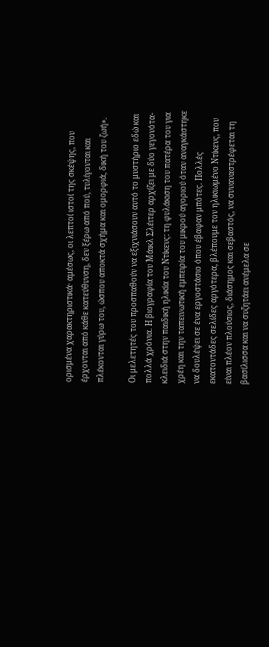ορισμένα χαρακτηριστικά· αμέσως, οι λεπτοί ιστοί της σκέψης, που έρχονται από κάθε κατεύθυνση, δεν ξέρω από πού, τυλίγονται και πλέκονται γύρω του, ώσπου αποκτά σχήμα και ομορφιά, δική του ζωή».

Οι μελετητές του προσπαθούν να εξιχνιάσουν αυτό το μυστήριο εδώ και πολλά χρόνια. Η βιογραφία του Μάικλ Σλέιτερ αρχίζει με δύο γεγονότα-κλειδιά στην παιδική ηλικία του Ντίκενς: τη φυλάκιση του πατέρα του για χρέη και την ταπεινωτική εμπειρία του μικρού αγοριού όταν αναγκάστηκε να δουλέψει σε ένα εργοστάσιο όπου έβαφαν μπότες. Πολλές εκατοντάδες σελίδες αργότερα, βλέπουμε τον ηλικιωμένο Ντίκενς, που είναι πλέον πλούσιος, διάσημος και σεβαστός, να συναναστρέφεται τη βασίλισσα και να συζητάει ανέμελα σε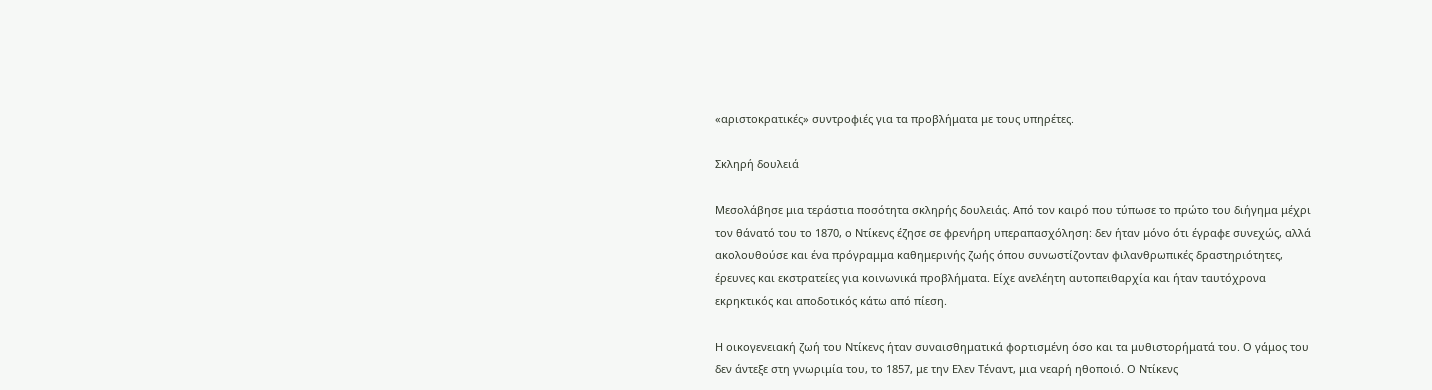«αριστοκρατικές» συντροφιές για τα προβλήματα με τους υπηρέτες.

Σκληρή δουλειά

Μεσολάβησε μια τεράστια ποσότητα σκληρής δουλειάς. Από τον καιρό που τύπωσε το πρώτο του διήγημα μέχρι τον θάνατό του το 1870, ο Ντίκενς έζησε σε φρενήρη υπεραπασχόληση: δεν ήταν μόνο ότι έγραφε συνεχώς, αλλά ακολουθούσε και ένα πρόγραμμα καθημερινής ζωής όπου συνωστίζονταν φιλανθρωπικές δραστηριότητες, έρευνες και εκστρατείες για κοινωνικά προβλήματα. Είχε ανελέητη αυτοπειθαρχία και ήταν ταυτόχρονα εκρηκτικός και αποδοτικός κάτω από πίεση.

Η οικογενειακή ζωή του Ντίκενς ήταν συναισθηματικά φορτισμένη όσο και τα μυθιστορήματά του. Ο γάμος του δεν άντεξε στη γνωριμία του, το 1857, με την Ελεν Τέναντ, μια νεαρή ηθοποιό. Ο Ντίκενς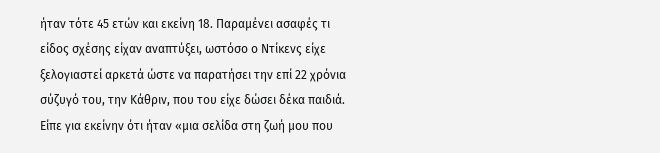ήταν τότε 45 ετών και εκείνη 18. Παραμένει ασαφές τι είδος σχέσης είχαν αναπτύξει, ωστόσο ο Ντίκενς είχε ξελογιαστεί αρκετά ώστε να παρατήσει την επί 22 χρόνια σύζυγό του, την Κάθριν, που του είχε δώσει δέκα παιδιά. Είπε για εκείνην ότι ήταν «μια σελίδα στη ζωή μου που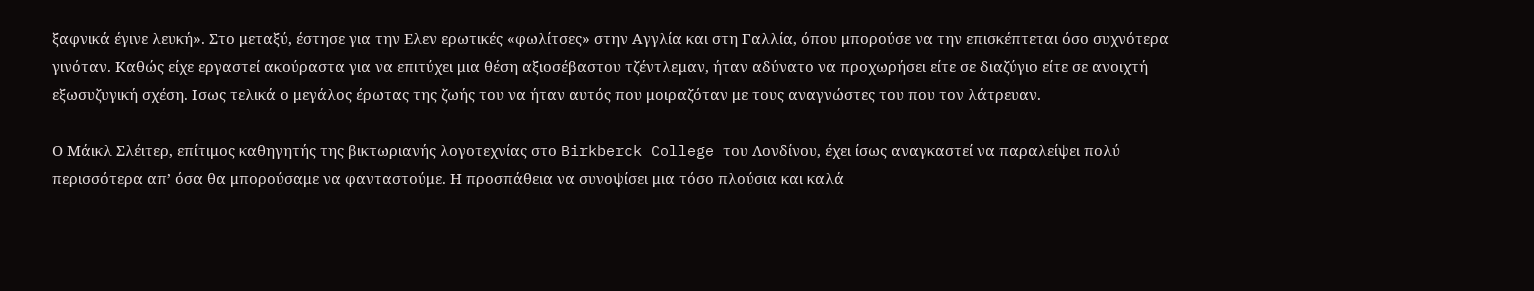ξαφνικά έγινε λευκή». Στο μεταξύ, έστησε για την Ελεν ερωτικές «φωλίτσες» στην Αγγλία και στη Γαλλία, όπου μπορούσε να την επισκέπτεται όσο συχνότερα γινόταν. Καθώς είχε εργαστεί ακούραστα για να επιτύχει μια θέση αξιοσέβαστου τζέντλεμαν, ήταν αδύνατο να προχωρήσει είτε σε διαζύγιο είτε σε ανοιχτή εξωσυζυγική σχέση. Ισως τελικά ο μεγάλος έρωτας της ζωής του να ήταν αυτός που μοιραζόταν με τους αναγνώστες του που τον λάτρευαν.

Ο Μάικλ Σλέιτερ, επίτιμος καθηγητής της βικτωριανής λογοτεχνίας στο Birkberck College του Λονδίνου, έχει ίσως αναγκαστεί να παραλείψει πολύ περισσότερα απ’ όσα θα μπορούσαμε να φανταστούμε. Η προσπάθεια να συνοψίσει μια τόσο πλούσια και καλά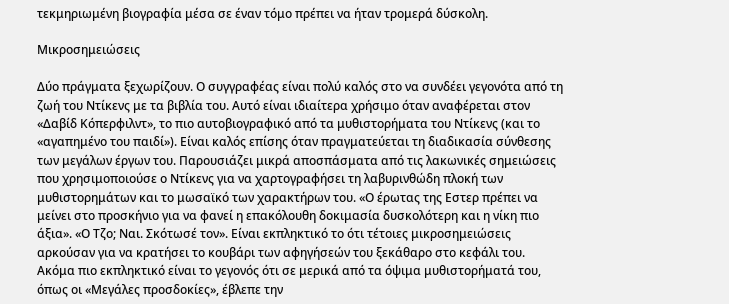τεκμηριωμένη βιογραφία μέσα σε έναν τόμο πρέπει να ήταν τρομερά δύσκολη.

Μικροσημειώσεις

Δύο πράγματα ξεχωρίζουν. Ο συγγραφέας είναι πολύ καλός στο να συνδέει γεγονότα από τη ζωή του Ντίκενς με τα βιβλία του. Αυτό είναι ιδιαίτερα χρήσιμο όταν αναφέρεται στον «Δαβίδ Κόπερφιλντ», το πιο αυτοβιογραφικό από τα μυθιστορήματα του Ντίκενς (και το «αγαπημένο του παιδί»). Είναι καλός επίσης όταν πραγματεύεται τη διαδικασία σύνθεσης των μεγάλων έργων του. Παρουσιάζει μικρά αποσπάσματα από τις λακωνικές σημειώσεις που χρησιμοποιούσε ο Ντίκενς για να χαρτογραφήσει τη λαβυρινθώδη πλοκή των μυθιστορημάτων και το μωσαϊκό των χαρακτήρων του. «Ο έρωτας της Εστερ πρέπει να μείνει στο προσκήνιο για να φανεί η επακόλουθη δοκιμασία δυσκολότερη και η νίκη πιο άξια». «Ο Τζο; Ναι. Σκότωσέ τον». Είναι εκπληκτικό το ότι τέτοιες μικροσημειώσεις αρκούσαν για να κρατήσει το κουβάρι των αφηγήσεών του ξεκάθαρο στο κεφάλι του. Ακόμα πιο εκπληκτικό είναι το γεγονός ότι σε μερικά από τα όψιμα μυθιστορήματά του, όπως οι «Μεγάλες προσδοκίες», έβλεπε την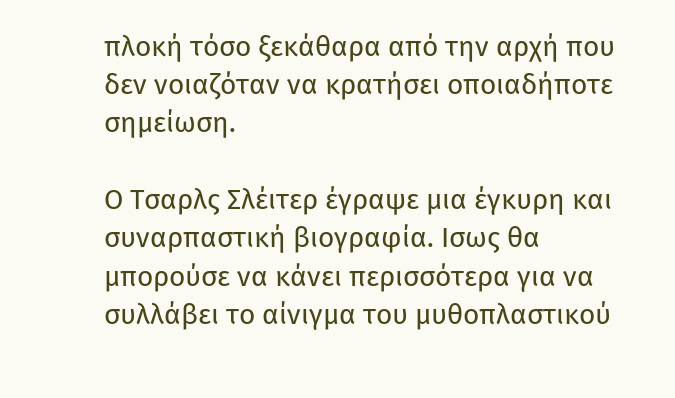πλοκή τόσο ξεκάθαρα από την αρχή που δεν νοιαζόταν να κρατήσει οποιαδήποτε σημείωση.

Ο Τσαρλς Σλέιτερ έγραψε μια έγκυρη και συναρπαστική βιογραφία. Ισως θα μπορούσε να κάνει περισσότερα για να συλλάβει το αίνιγμα του μυθοπλαστικού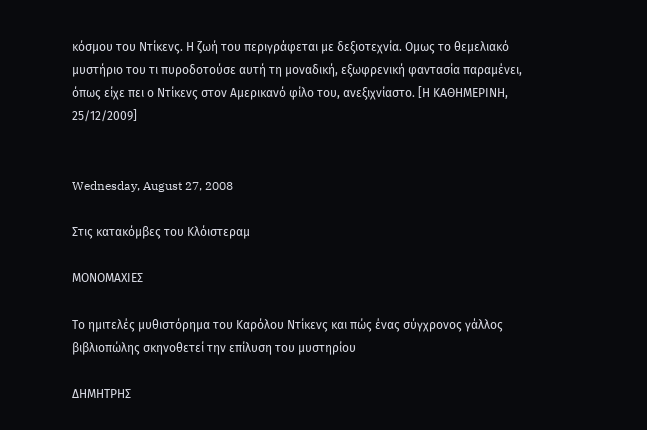κόσμου του Ντίκενς. Η ζωή του περιγράφεται με δεξιοτεχνία. Ομως το θεμελιακό μυστήριο του τι πυροδοτούσε αυτή τη μοναδική, εξωφρενική φαντασία παραμένει, όπως είχε πει ο Ντίκενς στον Αμερικανό φίλο του, ανεξιχνίαστο. [Η ΚΑΘΗΜΕΡΙΝΗ, 25/12/2009]


Wednesday, August 27, 2008

Στις κατακόμβες του Κλόιστεραμ

ΜΟΝΟΜΑΧΙΕΣ

Το ημιτελές μυθιστόρημα του Καρόλου Ντίκενς και πώς ένας σύγχρονος γάλλος βιβλιοπώλης σκηνοθετεί την επίλυση του μυστηρίου

ΔΗΜΗΤΡΗΣ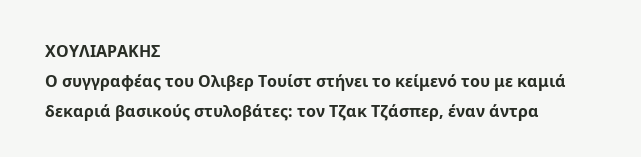ΧΟΥΛΙΑΡΑΚΗΣ
Ο συγγραφέας του Ολιβερ Τουίστ στήνει το κείμενό του με καμιά δεκαριά βασικούς στυλοβάτες: τον Τζακ Τζάσπερ, έναν άντρα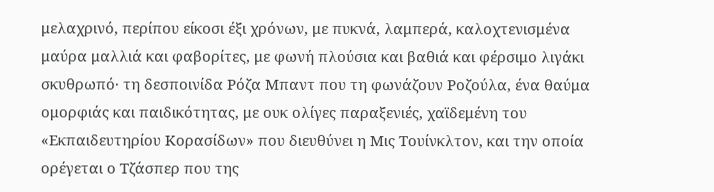μελαχρινό, περίπου είκοσι έξι χρόνων, με πυκνά, λαμπερά, καλοχτενισμένα μαύρα μαλλιά και φαβορίτες, με φωνή πλούσια και βαθιά και φέρσιμο λιγάκι σκυθρωπό· τη δεσποινίδα Ρόζα Μπαντ που τη φωνάζουν Ροζούλα, ένα θαύμα ομορφιάς και παιδικότητας, με ουκ ολίγες παραξενιές, χαϊδεμένη του «Εκπαιδευτηρίου Κορασίδων» που διευθύνει η Μις Τουίνκλτον, και την οποία ορέγεται ο Τζάσπερ που της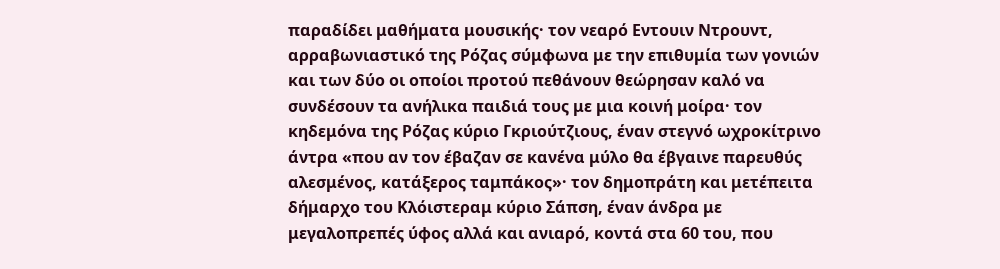παραδίδει μαθήματα μουσικής· τον νεαρό Εντουιν Ντρουντ, αρραβωνιαστικό της Ρόζας σύμφωνα με την επιθυμία των γονιών και των δύο οι οποίοι προτού πεθάνουν θεώρησαν καλό να συνδέσουν τα ανήλικα παιδιά τους με μια κοινή μοίρα· τον κηδεμόνα της Ρόζας κύριο Γκριούτζιους, έναν στεγνό ωχροκίτρινο άντρα «που αν τον έβαζαν σε κανένα μύλο θα έβγαινε παρευθύς αλεσμένος, κατάξερος ταμπάκος»· τον δημοπράτη και μετέπειτα δήμαρχο του Κλόιστεραμ κύριο Σάπση, έναν άνδρα με μεγαλοπρεπές ύφος αλλά και ανιαρό, κοντά στα 60 του, που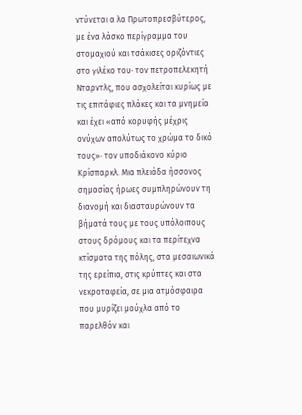ντύνεται α λα Πρωτοπρεσβύτερος, με ένα λάσκο περίγραμμα του στομαχιού και τσάκισες οριζόντιες στο γιλέκο του· τον πετροπελεκητή Νταρντλς, που ασχολείται κυρίως με τις επιτάφιες πλάκες και τα μνημεία και έχει «από κορυφής μέχρις ονύχων απολύτως το χρώμα το δικό τους»· τον υποδιάκονο κύριο Κρίσπαρκλ. Μια πλειάδα ήσσονος σημασίας ήρωες συμπληρώνουν τη διανομή και διασταυρώνουν τα βήματά τους με τους υπόλοιπους στους δρόμους και τα περίτεχνα κτίσματα της πόλης, στα μεσαιωνικά της ερείπια, στις κρύπτες και στα νεκροταφεία, σε μια ατμόσφαιρα που μυρίζει μούχλα από το παρελθόν και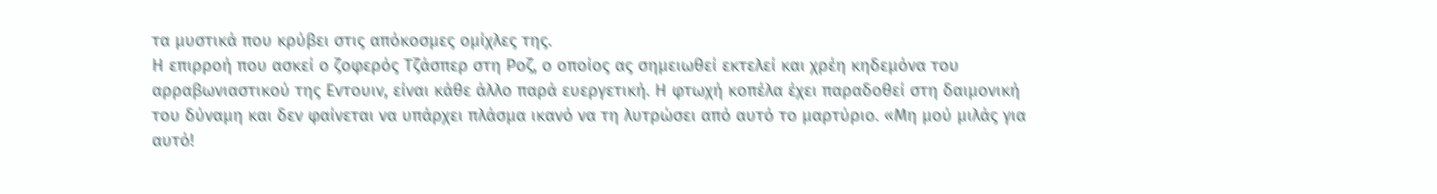τα μυστικά που κρύβει στις απόκοσμες ομίχλες της.
Η επιρροή που ασκεί ο ζοφερός Τζάσπερ στη Ροζ, ο οποίος ας σημειωθεί εκτελεί και χρέη κηδεμόνα του αρραβωνιαστικού της Εντουιν, είναι κάθε άλλο παρά ευεργετική. Η φτωχή κοπέλα έχει παραδοθεί στη δαιμονική του δύναμη και δεν φαίνεται να υπάρχει πλάσμα ικανό να τη λυτρώσει από αυτό το μαρτύριο. «Μη μού μιλάς για αυτό!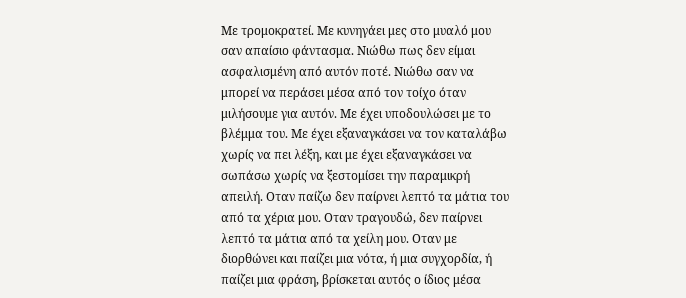Με τρομοκρατεί. Με κυνηγάει μες στο μυαλό μου σαν απαίσιο φάντασμα. Νιώθω πως δεν είμαι ασφαλισμένη από αυτόν ποτέ. Νιώθω σαν να μπορεί να περάσει μέσα από τον τοίχο όταν μιλήσουμε για αυτόν. Με έχει υποδουλώσει με το βλέμμα του. Με έχει εξαναγκάσει να τον καταλάβω χωρίς να πει λέξη, και με έχει εξαναγκάσει να σωπάσω χωρίς να ξεστομίσει την παραμικρή απειλή. Οταν παίζω δεν παίρνει λεπτό τα μάτια του από τα χέρια μου. Οταν τραγουδώ, δεν παίρνει λεπτό τα μάτια από τα χείλη μου. Οταν με διορθώνει και παίζει μια νότα, ή μια συγχορδία, ή παίζει μια φράση, βρίσκεται αυτός ο ίδιος μέσα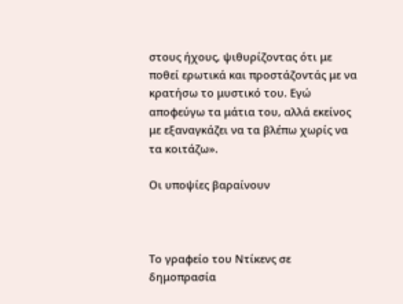στους ήχους, ψιθυρίζοντας ότι με ποθεί ερωτικά και προστάζοντάς με να κρατήσω το μυστικό του. Εγώ αποφεύγω τα μάτια του, αλλά εκείνος με εξαναγκάζει να τα βλέπω χωρίς να τα κοιτάζω».

Οι υποψίες βαραίνουν



Το γραφείο του Ντίκενς σε δημοπρασία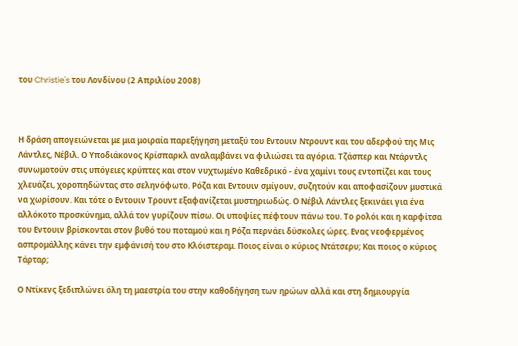του Christie's του Λονδίνου (2 Απριλίου 2008)



Η δράση απογειώνεται με μια μοιραία παρεξήγηση μεταξύ του Εντουιν Ντρουντ και του αδερφού της Μις Λάντλες, Νέβιλ. Ο Υποδιάκονος Κρίσπαρκλ αναλαμβάνει να φιλιώσει τα αγόρια. Τζάσπερ και Ντάρντλς συνωμοτούν στις υπόγειες κρύπτες και στον νυχτωμένο Καθεδρικό - ένα χαμίνι τους εντοπίζει και τους χλευάζει, χοροπηδώντας στο σεληνόφωτο. Ρόζα και Εντουιν σμίγουν, συζητούν και αποφασίζουν μυστικά να χωρίσουν. Και τότε ο Εντουιν Τρουντ εξαφανίζεται μυστηριωδώς. Ο Νέβιλ Λάντλες ξεκινάει για ένα αλλόκοτο προσκύνημα, αλλά τον γυρίζουν πίσω. Οι υποψίες πέφτουν πάνω του. Το ρολόι και η καρφίτσα του Εντουιν βρίσκονται στον βυθό του ποταμού και η Ρόζα περνάει δύσκολες ώρες. Ενας νεοφερμένος ασπρομάλλης κάνει την εμφάνισή του στο Κλόιστεραμ. Ποιος είναι ο κύριος Ντάτσερυ; Και ποιος ο κύριος Τάρταρ;

Ο Ντίκενς ξεδιπλώνει όλη τη μαεστρία του στην καθοδήγηση των ηρώων αλλά και στη δημιουργία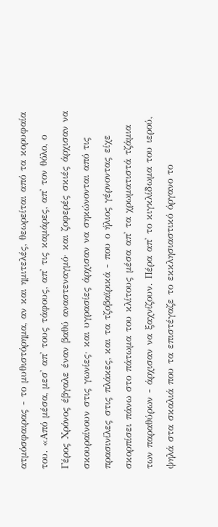ατμόσφαιρας - το μυθιστόρημα, αν και ημιτελές, θεωρείται από τα κορυφαία του. «Από μέσα, μεσ' απ' τους τάφους, απ' τις καμάρες, απ' τον θόλο, ο Γέρος Χρόνος έβγαλε έναν βαθύ αναστεναγμό· και ζοφερές σκιές άρχισαν να σκουραίνουν στις γωνίες· και υγρασίες άρχισαν να σηκώνονται από τις πρασινίλες στις πλάκες, και τα τζοβαϊρικά - που ο ήλιος γέρνοντας είχε σκορπίσει πάνω στο πάτωμα του κλίτους μέσα απ' τα χρωματιστά τζάμια των παραθύρων - άρχισαν να ξαχνίζουν. Πέρα απ' το κιγκλίδωμα του ιερού, ψηλά στα σκαλιά που τα επιστέγαζε το εκκλησιαστικό όργανο το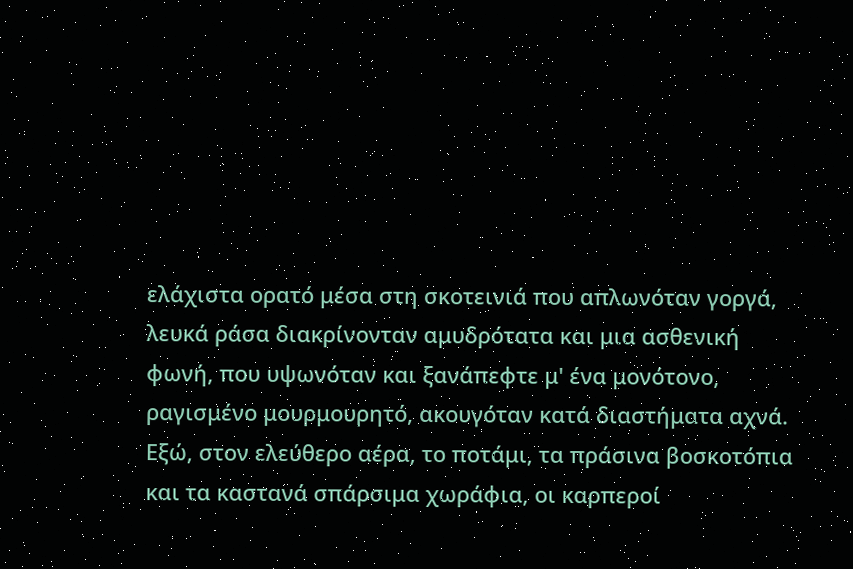ελάχιστα ορατό μέσα στη σκοτεινιά που απλωνόταν γοργά, λευκά ράσα διακρίνονταν αμυδρότατα και μια ασθενική φωνή, που υψωνόταν και ξανάπεφτε μ' ένα μονότονο, ραγισμένο μουρμουρητό, ακουγόταν κατά διαστήματα αχνά. Εξώ, στον ελεύθερο αέρα, το ποτάμι, τα πράσινα βοσκοτόπια και τα καστανά σπάρσιμα χωράφια, οι καρπεροί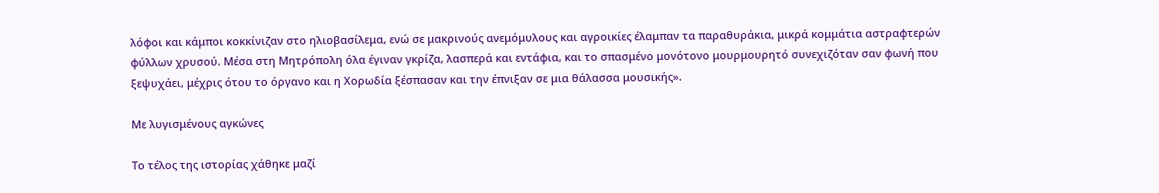λόφοι και κάμποι κοκκίνιζαν στο ηλιοβασίλεμα, ενώ σε μακρινούς ανεμόμυλους και αγροικίες έλαμπαν τα παραθυράκια, μικρά κομμάτια αστραφτερών φύλλων χρυσού. Μέσα στη Μητρόπολη όλα έγιναν γκρίζα, λασπερά και εντάφια, και το σπασμένο μονότονο μουρμουρητό συνεχιζόταν σαν φωνή που ξεψυχάει, μέχρις ότου το όργανο και η Χορωδία ξέσπασαν και την έπνιξαν σε μια θάλασσα μουσικής».

Με λυγισμένους αγκώνες

Το τέλος της ιστορίας χάθηκε μαζί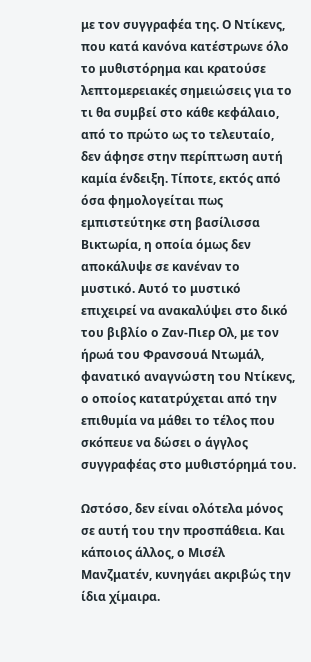με τον συγγραφέα της. Ο Ντίκενς, που κατά κανόνα κατέστρωνε όλο το μυθιστόρημα και κρατούσε λεπτομερειακές σημειώσεις για το τι θα συμβεί στο κάθε κεφάλαιο, από το πρώτο ως το τελευταίο, δεν άφησε στην περίπτωση αυτή καμία ένδειξη. Τίποτε, εκτός από όσα φημολογείται πως εμπιστεύτηκε στη βασίλισσα Βικτωρία, η οποία όμως δεν αποκάλυψε σε κανέναν το μυστικό. Αυτό το μυστικό επιχειρεί να ανακαλύψει στο δικό του βιβλίο ο Ζαν-Πιερ Ολ, με τον ήρωά του Φρανσουά Ντωμάλ, φανατικό αναγνώστη του Ντίκενς, ο οποίος κατατρύχεται από την επιθυμία να μάθει το τέλος που σκόπευε να δώσει ο άγγλος συγγραφέας στο μυθιστόρημά του.

Ωστόσο, δεν είναι ολότελα μόνος σε αυτή του την προσπάθεια. Και κάποιος άλλος, ο Μισέλ Μανζματέν, κυνηγάει ακριβώς την ίδια χίμαιρα.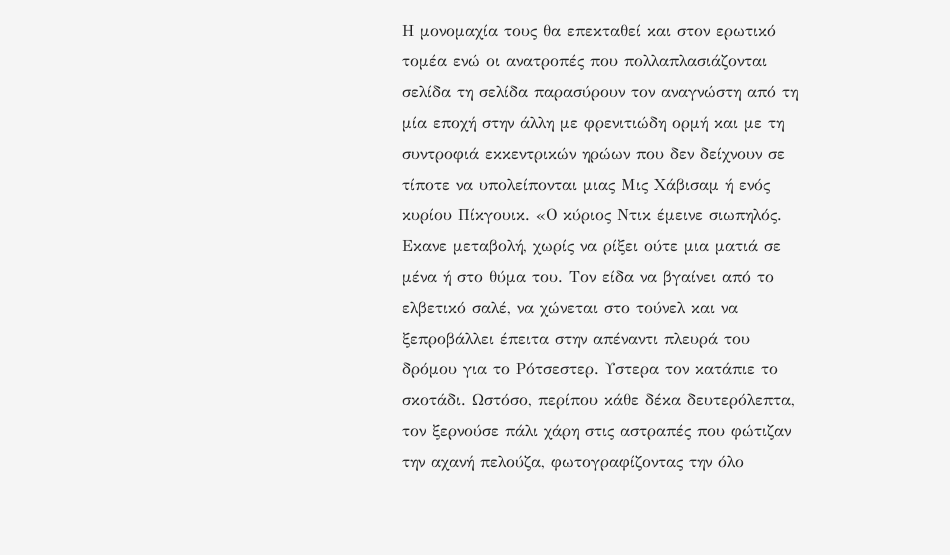Η μονομαχία τους θα επεκταθεί και στον ερωτικό τομέα ενώ οι ανατροπές που πολλαπλασιάζονται σελίδα τη σελίδα παρασύρουν τον αναγνώστη από τη μία εποχή στην άλλη με φρενιτιώδη ορμή και με τη συντροφιά εκκεντρικών ηρώων που δεν δείχνουν σε τίποτε να υπολείπονται μιας Μις Χάβισαμ ή ενός κυρίου Πίκγουικ. «Ο κύριος Ντικ έμεινε σιωπηλός. Εκανε μεταβολή, χωρίς να ρίξει ούτε μια ματιά σε μένα ή στο θύμα του. Τον είδα να βγαίνει από το ελβετικό σαλέ, να χώνεται στο τούνελ και να ξεπροβάλλει έπειτα στην απέναντι πλευρά του δρόμου για το Ρότσεστερ. Υστερα τον κατάπιε το σκοτάδι. Ωστόσο, περίπου κάθε δέκα δευτερόλεπτα, τον ξερνούσε πάλι χάρη στις αστραπές που φώτιζαν την αχανή πελούζα, φωτογραφίζοντας την όλο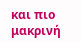και πιο μακρινή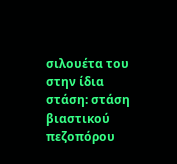σιλουέτα του στην ίδια στάση: στάση βιαστικού πεζοπόρου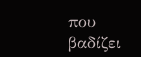που βαδίζει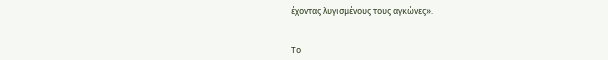έχοντας λυγισμένους τους αγκώνες».


Το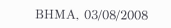ΒΗΜΑ, 03/08/2008